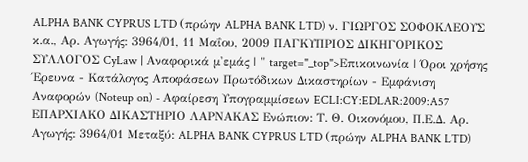ALPHA BANK CYPRUS LTD (πρώην ALPHA BANK LTD) ν. ΓΙΩΡΓΟΣ ΣΟΦΟΚΛΕΟΥΣ κ.α., Αρ. Αγωγής: 3964/01, 11 Μαΐου, 2009 ΠΑΓΚΥΠΡΙΟΣ ΔΙΚΗΓΟΡΙΚΟΣ ΣΥΛΛΟΓΟΣ CyLaw | Αναφορικά μ'εμάς | " target="_top">Επικοινωνία | Όροι χρήσης Έρευνα - Κατάλογος Αποφάσεων Πρωτόδικων Δικαστηρίων - Εμφάνιση Αναφορών (Noteup on) - Αφαίρεση Υπογραμμίσεων ECLI:CY:EDLAR:2009:A57 ΕΠΑΡΧΙΑΚΟ ΔΙΚΑΣΤΗΡΙΟ ΛΑΡΝΑΚΑΣ Ενώπιον: Τ. Θ. Οικονόμου, Π.Ε.Δ. Αρ. Αγωγής: 3964/01 Μεταξύ: ALPHA BANK CYPRUS LTD (πρώην ALPHA BANK LTD)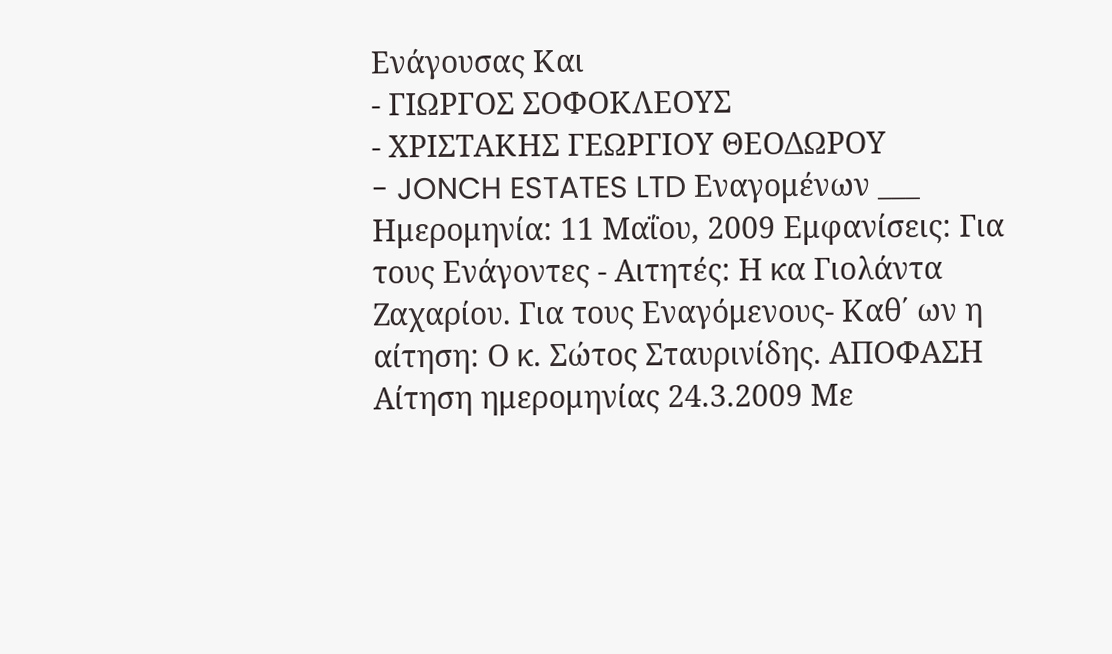Ενάγουσας Και
- ΓΙΩΡΓΟΣ ΣΟΦΟΚΛΕΟΥΣ
- ΧΡΙΣΤΑΚΗΣ ΓΕΩΡΓΙΟΥ ΘΕΟΔΩΡΟΥ
- JONCH ESTATES LTD Εναγομένων ___ Ημερομηνία: 11 Μαΐου, 2009 Εμφανίσεις: Για τους Ενάγοντες - Αιτητές: Η κα Γιολάντα Ζαχαρίου. Για τους Εναγόμενους- Καθ΄ ων η αίτηση: Ο κ. Σώτος Σταυρινίδης. ΑΠΟΦΑΣΗ Αίτηση ημερομηνίας 24.3.2009 Με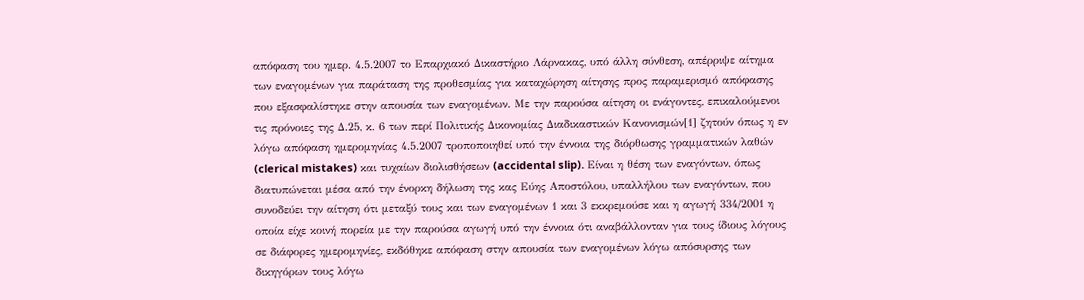απόφαση του ημερ. 4.5.2007 το Επαρχιακό Δικαστήριο Λάρνακας, υπό άλλη σύνθεση, απέρριψε αίτημα των εναγομένων για παράταση της προθεσμίας για καταχώρηση αίτησης προς παραμερισμό απόφασης που εξασφαλίστηκε στην απουσία των εναγομένων. Με την παρούσα αίτηση οι ενάγοντες, επικαλούμενοι τις πρόνοιες της Δ.25, κ. 6 των περί Πολιτικής Δικονομίας Διαδικαστικών Κανονισμών[1] ζητούν όπως η εν λόγω απόφαση ημερομηνίας 4.5.2007 τροποποιηθεί υπό την έννοια της διόρθωσης γραμματικών λαθών (clerical mistakes) και τυχαίων διολισθήσεων (accidental slip). Είναι η θέση των εναγόντων, όπως διατυπώνεται μέσα από την ένορκη δήλωση της κας Εύης Αποστόλου, υπαλλήλου των εναγόντων, που συνοδεύει την αίτηση ότι μεταξύ τους και των εναγομένων 1 και 3 εκκρεμούσε και η αγωγή 334/2001 η οποία είχε κοινή πορεία με την παρούσα αγωγή υπό την έννοια ότι αναβάλλονταν για τους ίδιους λόγους σε διάφορες ημερομηνίες, εκδόθηκε απόφαση στην απουσία των εναγομένων λόγω απόσυρσης των δικηγόρων τους λόγω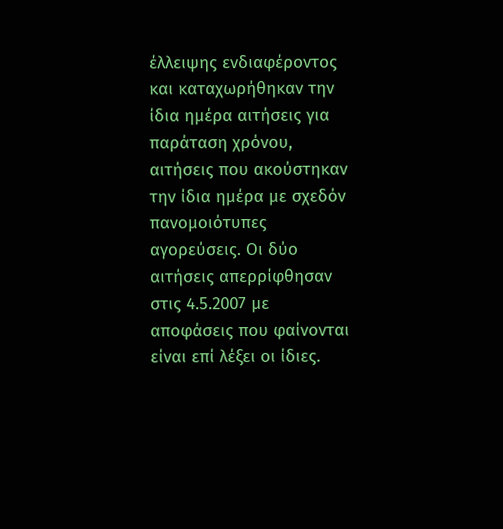έλλειψης ενδιαφέροντος και καταχωρήθηκαν την ίδια ημέρα αιτήσεις για παράταση χρόνου, αιτήσεις που ακούστηκαν την ίδια ημέρα με σχεδόν πανομοιότυπες αγορεύσεις. Οι δύο αιτήσεις απερρίφθησαν στις 4.5.2007 με αποφάσεις που φαίνονται είναι επί λέξει οι ίδιες.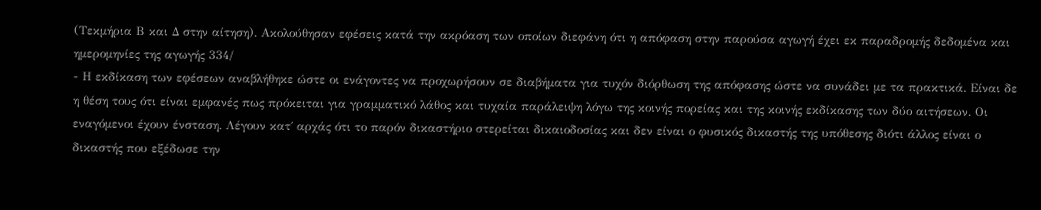(Τεκμήρια Β και Δ στην αίτηση). Ακολούθησαν εφέσεις κατά την ακρόαση των οποίων διεφάνη ότι η απόφαση στην παρούσα αγωγή έχει εκ παραδρομής δεδομένα και ημερομηνίες της αγωγής 334/
- Η εκδίκαση των εφέσεων αναβλήθηκε ώστε οι ενάγοντες να προχωρήσουν σε διαβήματα για τυχόν διόρθωση της απόφασης ώστε να συνάδει με τα πρακτικά. Είναι δε η θέση τους ότι είναι εμφανές πως πρόκειται για γραμματικό λάθος και τυχαία παράλειψη λόγω της κοινής πορείας και της κοινής εκδίκασης των δύο αιτήσεων. Οι εναγόμενοι έχουν ένσταση. Λέγουν κατ΄ αρχάς ότι το παρόν δικαστήριο στερείται δικαιοδοσίας και δεν είναι ο φυσικός δικαστής της υπόθεσης διότι άλλος είναι ο δικαστής που εξέδωσε την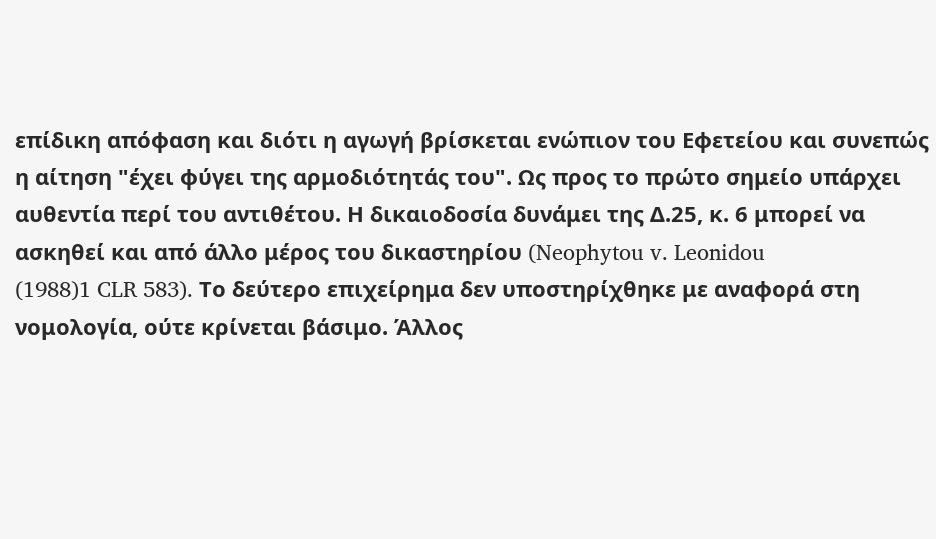επίδικη απόφαση και διότι η αγωγή βρίσκεται ενώπιον του Εφετείου και συνεπώς η αίτηση "έχει φύγει της αρμοδιότητάς του". Ως προς το πρώτο σημείο υπάρχει αυθεντία περί του αντιθέτου. Η δικαιοδοσία δυνάμει της Δ.25, κ. 6 μπορεί να ασκηθεί και από άλλο μέρος του δικαστηρίου (Neophytou v. Leonidou
(1988)1 CLR 583). Το δεύτερο επιχείρημα δεν υποστηρίχθηκε με αναφορά στη νομολογία, ούτε κρίνεται βάσιμο. Άλλος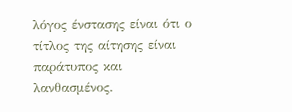λόγος ένστασης είναι ότι ο τίτλος της αίτησης είναι παράτυπος και λανθασμένος.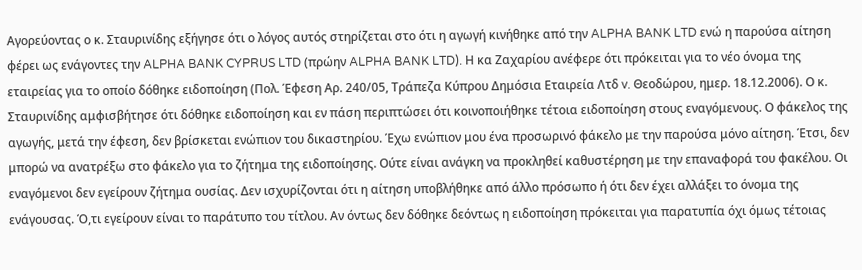Αγορεύοντας ο κ. Σταυρινίδης εξήγησε ότι ο λόγος αυτός στηρίζεται στο ότι η αγωγή κινήθηκε από την ALPHA BANK LTD ενώ η παρούσα αίτηση φέρει ως ενάγοντες την ALPHA BANK CYPRUS LTD (πρώην ALPHA BANK LTD). Η κα Ζαχαρίου ανέφερε ότι πρόκειται για το νέο όνομα της εταιρείας για το οποίο δόθηκε ειδοποίηση (Πολ. Έφεση Αρ. 240/05, Τράπεζα Κύπρου Δημόσια Εταιρεία Λτδ v. Θεοδώρου, ημερ. 18.12.2006). Ο κ. Σταυρινίδης αμφισβήτησε ότι δόθηκε ειδοποίηση και εν πάση περιπτώσει ότι κοινοποιήθηκε τέτοια ειδοποίηση στους εναγόμενους. Ο φάκελος της αγωγής, μετά την έφεση, δεν βρίσκεται ενώπιον του δικαστηρίου. Έχω ενώπιον μου ένα προσωρινό φάκελο με την παρούσα μόνο αίτηση. Έτσι, δεν μπορώ να ανατρέξω στο φάκελο για το ζήτημα της ειδοποίησης. Ούτε είναι ανάγκη να προκληθεί καθυστέρηση με την επαναφορά του φακέλου. Οι εναγόμενοι δεν εγείρουν ζήτημα ουσίας. Δεν ισχυρίζονται ότι η αίτηση υποβλήθηκε από άλλο πρόσωπο ή ότι δεν έχει αλλάξει το όνομα της ενάγουσας. Ό,τι εγείρουν είναι το παράτυπο του τίτλου. Αν όντως δεν δόθηκε δεόντως η ειδοποίηση πρόκειται για παρατυπία όχι όμως τέτοιας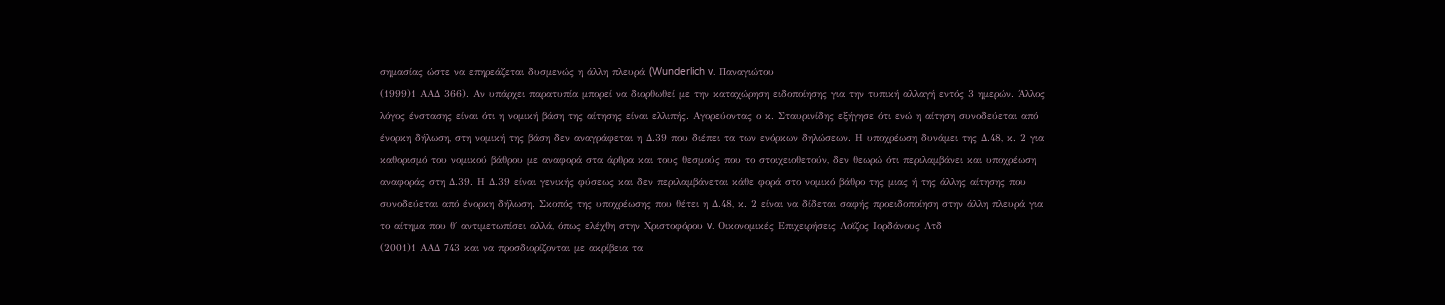σημασίας ώστε να επηρεάζεται δυσμενώς η άλλη πλευρά (Wunderlich v. Παναγιώτου
(1999)1 ΑΑΔ 366). Αν υπάρχει παρατυπία μπορεί να διορθωθεί με την καταχώρηση ειδοποίησης για την τυπική αλλαγή εντός 3 ημερών. Άλλος λόγος ένστασης είναι ότι η νομική βάση της αίτησης είναι ελλιπής. Αγορεύοντας ο κ. Σταυρινίδης εξήγησε ότι ενώ η αίτηση συνοδεύεται από ένορκη δήλωση, στη νομική της βάση δεν αναγράφεται η Δ.39 που διέπει τα των ενόρκων δηλώσεων. Η υποχρέωση δυνάμει της Δ.48, κ. 2 για καθορισμό του νομικού βάθρου με αναφορά στα άρθρα και τους θεσμούς που το στοιχειοθετούν, δεν θεωρώ ότι περιλαμβάνει και υποχρέωση αναφοράς στη Δ.39. Η Δ.39 είναι γενικής φύσεως και δεν περιλαμβάνεται κάθε φορά στο νομικό βάθρο της μιας ή της άλλης αίτησης που συνοδεύεται από ένορκη δήλωση. Σκοπός της υποχρέωσης που θέτει η Δ.48, κ. 2 είναι να δίδεται σαφής προειδοποίηση στην άλλη πλευρά για το αίτημα που θ΄ αντιμετωπίσει αλλά, όπως ελέχθη στην Χριστοφόρου v. Οικονομικές Επιχειρήσεις Λοϊζος Ιορδάνους Λτδ
(2001)1 ΑΑΔ 743 και να προσδιορίζονται με ακρίβεια τα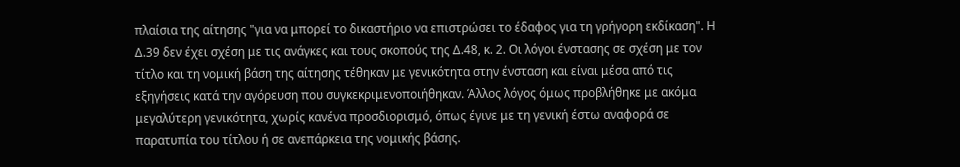πλαίσια της αίτησης "για να μπορεί το δικαστήριο να επιστρώσει το έδαφος για τη γρήγορη εκδίκαση". Η Δ.39 δεν έχει σχέση με τις ανάγκες και τους σκοπούς της Δ.48, κ. 2. Οι λόγοι ένστασης σε σχέση με τον τίτλο και τη νομική βάση της αίτησης τέθηκαν με γενικότητα στην ένσταση και είναι μέσα από τις εξηγήσεις κατά την αγόρευση που συγκεκριμενοποιήθηκαν. Άλλος λόγος όμως προβλήθηκε με ακόμα μεγαλύτερη γενικότητα, χωρίς κανένα προσδιορισμό, όπως έγινε με τη γενική έστω αναφορά σε παρατυπία του τίτλου ή σε ανεπάρκεια της νομικής βάσης.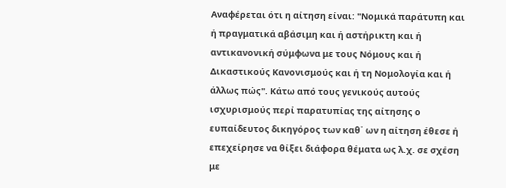Αναφέρεται ότι η αίτηση είναι: "Νομικά παράτυπη και ή πραγματικά αβάσιμη και ή αστήρικτη και ή αντικανονική σύμφωνα με τους Νόμους και ή Δικαστικούς Κανονισμούς και ή τη Νομολογία και ή άλλως πώς". Κάτω από τους γενικούς αυτούς ισχυρισμούς περί παρατυπίας της αίτησης ο ευπαίδευτος δικηγόρος των καθ΄ ων η αίτηση έθεσε ή επεχείρησε να θίξει διάφορα θέματα ως λ.χ. σε σχέση με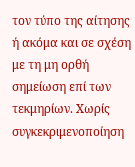τον τύπο της αίτησης ή ακόμα και σε σχέση με τη μη ορθή σημείωση επί των τεκμηρίων. Χωρίς συγκεκριμενοποίηση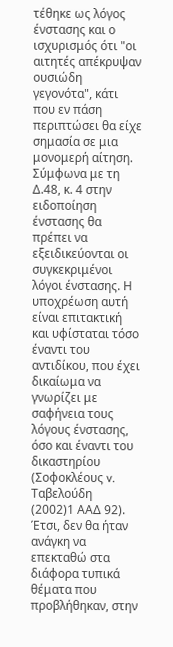τέθηκε ως λόγος ένστασης και ο ισχυρισμός ότι "οι αιτητές απέκρυψαν ουσιώδη γεγονότα", κάτι που εν πάση περιπτώσει θα είχε σημασία σε μια μονομερή αίτηση. Σύμφωνα με τη Δ.48, κ. 4 στην ειδοποίηση ένστασης θα πρέπει να εξειδικεύονται οι συγκεκριμένοι λόγοι ένστασης. Η υποχρέωση αυτή είναι επιτακτική και υφίσταται τόσο έναντι του αντιδίκου, που έχει δικαίωμα να γνωρίζει με σαφήνεια τους λόγους ένστασης, όσο και έναντι του δικαστηρίου (Σοφοκλέους v. Ταβελούδη
(2002)1 ΑΑΔ 92). Έτσι, δεν θα ήταν ανάγκη να επεκταθώ στα διάφορα τυπικά θέματα που προβλήθηκαν, στην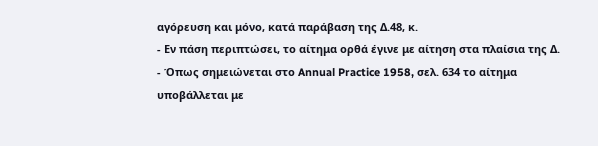αγόρευση και μόνο, κατά παράβαση της Δ.48, κ.
- Εν πάση περιπτώσει, το αίτημα ορθά έγινε με αίτηση στα πλαίσια της Δ.
- Όπως σημειώνεται στο Annual Practice 1958, σελ. 634 το αίτημα υποβάλλεται με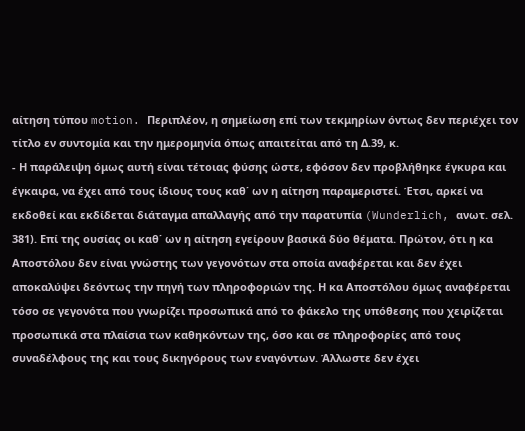αίτηση τύπου motion. Περιπλέον, η σημείωση επί των τεκμηρίων όντως δεν περιέχει τον τίτλο εν συντομία και την ημερομηνία όπως απαιτείται από τη Δ.39, κ.
- Η παράλειψη όμως αυτή είναι τέτοιας φύσης ώστε, εφόσον δεν προβλήθηκε έγκυρα και έγκαιρα, να έχει από τους ίδιους τους καθ΄ ων η αίτηση παραμεριστεί. Έτσι, αρκεί να εκδοθεί και εκδίδεται διάταγμα απαλλαγής από την παρατυπία (Wunderlich, ανωτ. σελ. 381). Επί της ουσίας οι καθ΄ ων η αίτηση εγείρουν βασικά δύο θέματα. Πρώτον, ότι η κα Αποστόλου δεν είναι γνώστης των γεγονότων στα οποία αναφέρεται και δεν έχει αποκαλύψει δεόντως την πηγή των πληροφοριών της. Η κα Αποστόλου όμως αναφέρεται τόσο σε γεγονότα που γνωρίζει προσωπικά από το φάκελο της υπόθεσης που χειρίζεται προσωπικά στα πλαίσια των καθηκόντων της, όσο και σε πληροφορίες από τους συναδέλφους της και τους δικηγόρους των εναγόντων. Άλλωστε δεν έχει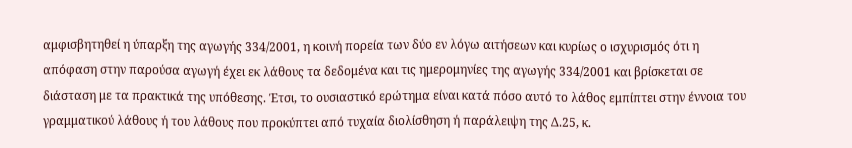αμφισβητηθεί η ύπαρξη της αγωγής 334/2001, η κοινή πορεία των δύο εν λόγω αιτήσεων και κυρίως ο ισχυρισμός ότι η απόφαση στην παρούσα αγωγή έχει εκ λάθους τα δεδομένα και τις ημερομηνίες της αγωγής 334/2001 και βρίσκεται σε διάσταση με τα πρακτικά της υπόθεσης. Έτσι, το ουσιαστικό ερώτημα είναι κατά πόσο αυτό το λάθος εμπίπτει στην έννοια του γραμματικού λάθους ή του λάθους που προκύπτει από τυχαία διολίσθηση ή παράλειψη της Δ.25, κ.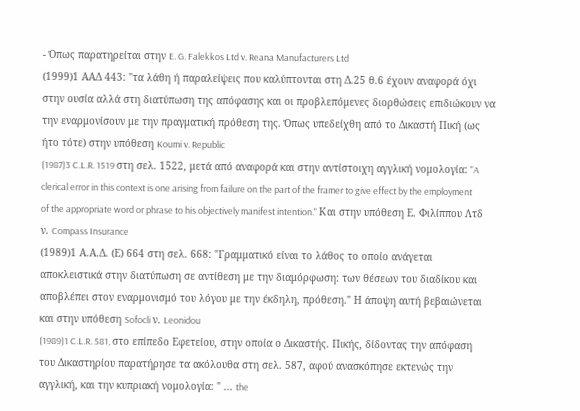- Όπως παρατηρείται στην E. G. Falekkos Ltd v. Reana Manufacturers Ltd
(1999)1 ΑΑΔ 443: "τα λάθη ή παραλείψεις που καλύπτονται στη Δ.25 θ.6 έχουν αναφορά όχι στην ουσία αλλά στη διατύπωση της απόφασης και οι προβλεπόμενες διορθώσεις επιδιώκουν να την εναρμονίσουν με την πραγματική πρόθεση της. Όπως υπεδείχθη από το Δικαστή Πική (ως ήτο τότε) στην υπόθεση Koumi v. Republic
(1987)3 C.L.R. 1519 στη σελ. 1522, μετά από αναφορά και στην αντίστοιχη αγγλική νομολογία: "A clerical error in this context is one arising from failure on the part of the framer to give effect by the employment of the appropriate word or phrase to his objectively manifest intention." Και στην υπόθεση Ε. Φιλίππου Λτδ ν. Compass Insurance
(1989)1 Α.Α.Δ. (Ε) 664 στη σελ. 668: "Γραμματικό είναι το λάθος το οποίο ανάγεται αποκλειστικά στην διατύπωση σε αντίθεση με την διαμόρφωση: των θέσεων του διαδίκου και αποβλέπει στον εναρμονισμό του λόγου με την έκδηλη, πρόθεση." Η άποψη αυτή βεβαιώνεται και στην υπόθεση Sofocli ν. Leonidou
(1989)1 C.L.R. 581, στο επίπεδο Εφετείου, στην οποία ο Δικαστής. Πικής, δίδοντας την απόφαση του Δικαστηρίου παρατήρησε τα ακόλουθα στη σελ. 587, αφού ανασκόπησε εκτενώς την αγγλική, και την κυπριακή νομολογία: " ... the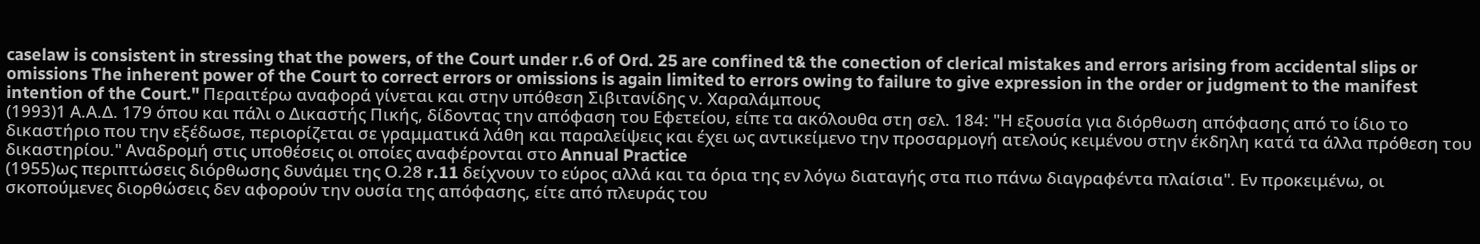caselaw is consistent in stressing that the powers, of the Court under r.6 of Ord. 25 are confined t& the conection of clerical mistakes and errors arising from accidental slips or omissions The inherent power of the Court to correct errors or omissions is again limited to errors owing to failure to give expression in the order or judgment to the manifest intention of the Court." Περαιτέρω αναφορά γίνεται και στην υπόθεση Σιβιτανίδης ν. Χαραλάμπους
(1993)1 Α.Α.Δ. 179 όπου και πάλι ο Δικαστής Πικής, δίδοντας την απόφαση του Εφετείου, είπε τα ακόλουθα στη σελ. 184: "Η εξουσία για διόρθωση απόφασης από το ίδιο το δικαστήριο που την εξέδωσε, περιορίζεται σε γραμματικά λάθη και παραλείψεις και έχει ως αντικείμενο την προσαρμογή ατελούς κειμένου στην έκδηλη κατά τα άλλα πρόθεση του δικαστηρίου." Αναδρομή στις υποθέσεις οι οποίες αναφέρονται στο Annual Practice
(1955)ως περιπτώσεις διόρθωσης δυνάμει της Ο.28 r.11 δείχνουν το εύρος αλλά και τα όρια της εν λόγω διαταγής στα πιο πάνω διαγραφέντα πλαίσια". Εν προκειμένω, οι σκοπούμενες διορθώσεις δεν αφορούν την ουσία της απόφασης, είτε από πλευράς του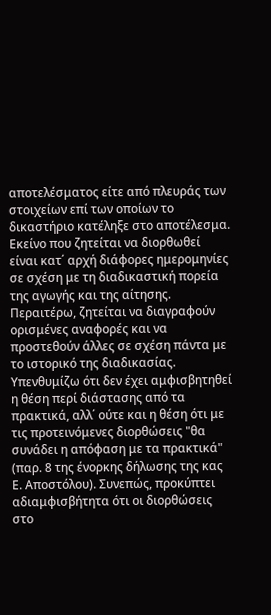αποτελέσματος είτε από πλευράς των στοιχείων επί των οποίων το δικαστήριο κατέληξε στο αποτέλεσμα. Εκείνο που ζητείται να διορθωθεί είναι κατ΄ αρχή διάφορες ημερομηνίες σε σχέση με τη διαδικαστική πορεία της αγωγής και της αίτησης. Περαιτέρω, ζητείται να διαγραφούν ορισμένες αναφορές και να προστεθούν άλλες σε σχέση πάντα με το ιστορικό της διαδικασίας. Υπενθυμίζω ότι δεν έχει αμφισβητηθεί η θέση περί διάστασης από τα πρακτικά, αλλ΄ ούτε και η θέση ότι με τις προτεινόμενες διορθώσεις "θα συνάδει η απόφαση με τα πρακτικά" (παρ. 8 της ένορκης δήλωσης της κας Ε. Αποστόλου). Συνεπώς, προκύπτει αδιαμφισβήτητα ότι οι διορθώσεις στο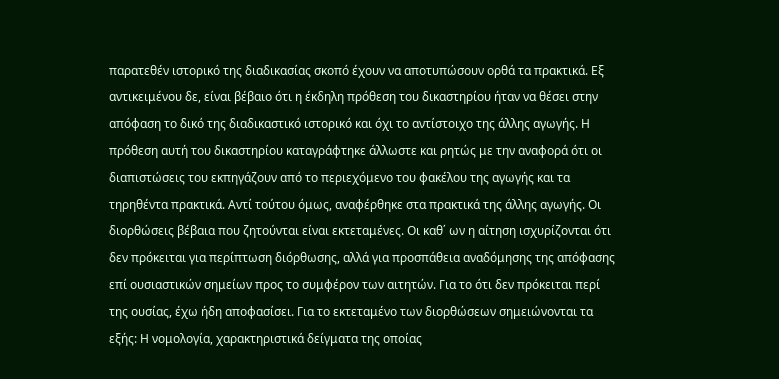παρατεθέν ιστορικό της διαδικασίας σκοπό έχουν να αποτυπώσουν ορθά τα πρακτικά. Εξ αντικειμένου δε, είναι βέβαιο ότι η έκδηλη πρόθεση του δικαστηρίου ήταν να θέσει στην απόφαση το δικό της διαδικαστικό ιστορικό και όχι το αντίστοιχο της άλλης αγωγής. Η πρόθεση αυτή του δικαστηρίου καταγράφτηκε άλλωστε και ρητώς με την αναφορά ότι οι διαπιστώσεις του εκπηγάζουν από το περιεχόμενο του φακέλου της αγωγής και τα τηρηθέντα πρακτικά. Αντί τούτου όμως, αναφέρθηκε στα πρακτικά της άλλης αγωγής. Οι διορθώσεις βέβαια που ζητούνται είναι εκτεταμένες. Οι καθ΄ ων η αίτηση ισχυρίζονται ότι δεν πρόκειται για περίπτωση διόρθωσης, αλλά για προσπάθεια αναδόμησης της απόφασης επί ουσιαστικών σημείων προς το συμφέρον των αιτητών. Για το ότι δεν πρόκειται περί της ουσίας, έχω ήδη αποφασίσει. Για το εκτεταμένο των διορθώσεων σημειώνονται τα εξής: Η νομολογία, χαρακτηριστικά δείγματα της οποίας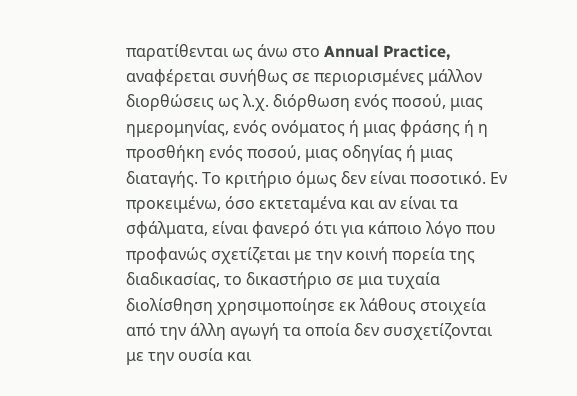παρατίθενται ως άνω στο Annual Practice, αναφέρεται συνήθως σε περιορισμένες μάλλον διορθώσεις ως λ.χ. διόρθωση ενός ποσού, μιας ημερομηνίας, ενός ονόματος ή μιας φράσης ή η προσθήκη ενός ποσού, μιας οδηγίας ή μιας διαταγής. Το κριτήριο όμως δεν είναι ποσοτικό. Εν προκειμένω, όσο εκτεταμένα και αν είναι τα σφάλματα, είναι φανερό ότι για κάποιο λόγο που προφανώς σχετίζεται με την κοινή πορεία της διαδικασίας, το δικαστήριο σε μια τυχαία διολίσθηση χρησιμοποίησε εκ λάθους στοιχεία από την άλλη αγωγή τα οποία δεν συσχετίζονται με την ουσία και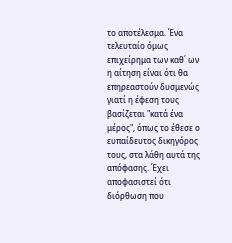το αποτέλεσμα. Ένα τελευταίο όμως επιχείρημα των καθ΄ ων η αίτηση είναι ότι θα επηρεαστούν δυσμενώς γιατί η έφεση τους βασίζεται "κατά ένα μέρος", όπως το έθεσε ο ευπαίδευτος δικηγόρος τους, στα λάθη αυτά της απόφασης. Έχει αποφασιστεί ότι διόρθωση που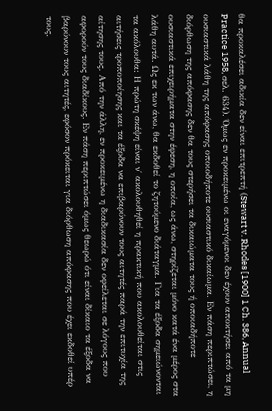θα προκαλέσει αδικία δεν είναι επιτρεπτή (Stewart v. Rhodes [1900] 1 Ch. 386, Annual Practice 1958, σελ. 634). Όμως εν προκειμένω οι εναγόμενοι δεν έχουν αποκτήσει από τα μη ουσιαστικά λάθη της απόφασης οποιοδήποτε ουσιαστικό δικαίωμα. Εν πάση περιπτώσει, η διόρθωση της απόφασης δεν θα τους στερήσει τα δικαιώματα τους ή οποιαδήποτε ουσιαστικά επιχειρήματα στην έφεση, η οποία, ως άνω, στηρίζεται μόνο κατά ένα μέρος στα λάθη αυτά. Ως εκ των άνω, θα εκδοθεί το ζητούμενο διάταγμα. Για τα έξοδα σημειώνονται τα ακόλουθα: Η πρώτη σκέψη είναι ν΄ ακολουθηθεί η πρακτική που ακολουθείται στις αιτήσεις τροποποίησης και τα έξοδα να επιβαρύνουν τους αιτητές παρά την επιτυχία της αίτησης τους. Από την άλλη, εν προκειμένω η διαδικασία δεν οφείλεται σε λόγους που αφορούν τους διαδίκους. Εν πάση περιπτώσει όμως θεωρώ ότι είναι δίκαιο τα έξοδα να βαρύνουν τους αιτητές, εφόσον πρόκειται για διόρθωση απόφασης που έχει εκδοθεί υπέρ τους.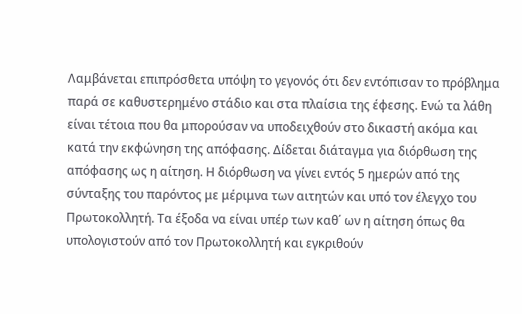Λαμβάνεται επιπρόσθετα υπόψη το γεγονός ότι δεν εντόπισαν το πρόβλημα παρά σε καθυστερημένο στάδιο και στα πλαίσια της έφεσης. Ενώ τα λάθη είναι τέτοια που θα μπορούσαν να υποδειχθούν στο δικαστή ακόμα και κατά την εκφώνηση της απόφασης. Δίδεται διάταγμα για διόρθωση της απόφασης ως η αίτηση. Η διόρθωση να γίνει εντός 5 ημερών από της σύνταξης του παρόντος με μέριμνα των αιτητών και υπό τον έλεγχο του Πρωτοκολλητή. Τα έξοδα να είναι υπέρ των καθ΄ ων η αίτηση όπως θα υπολογιστούν από τον Πρωτοκολλητή και εγκριθούν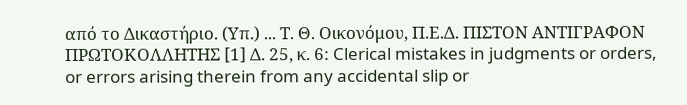από το Δικαστήριο. (Υπ.) ... Τ. Θ. Οικονόμου, Π.Ε.Δ. ΠΙΣΤΟΝ ΑΝΤΙΓΡΑΦΟΝ ΠΡΩΤΟΚΟΛΛΗΤΗΣ [1] Δ. 25, κ. 6: Clerical mistakes in judgments or orders, or errors arising therein from any accidental slip or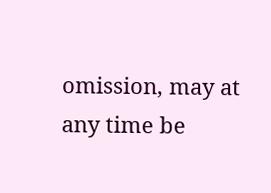omission, may at any time be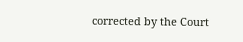corrected by the Court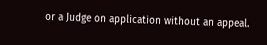or a Judge on application without an appeal.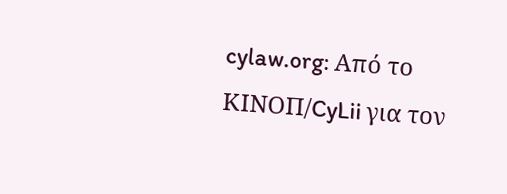cylaw.org: Από το ΚΙΝOΠ/CyLii για τον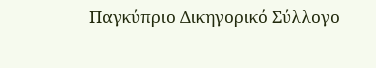Παγκύπριο Δικηγορικό Σύλλογο